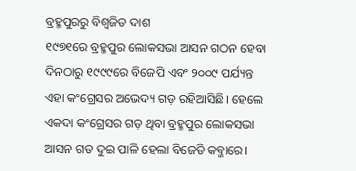ବ୍ରହ୍ମପୁରରୁ ବିଶ୍ବଜିତ ଦାଶ
୧୯୭୧ରେ ବ୍ରହ୍ମପୁର ଲୋକସଭା ଆସନ ଗଠନ ହେବା ଦିନଠାରୁ ୧୯୯୯ରେ ବିଜେପି ଏବଂ ୨୦୦୯ ପର୍ଯ୍ୟନ୍ତ ଏହା କଂଗ୍ରେସର ଅଭେଦ୍ୟ ଗଡ଼ ରହିଆସିଛି। ହେଲେ ଏକଦା କଂଗ୍ରେସର ଗଡ଼ ଥିବା ବ୍ରହ୍ମପୁର ଲୋକସଭା ଆସନ ଗତ ଦୁଇ ପାଳି ହେଲା ବିଜେଡି କବ୍ଜାରେ।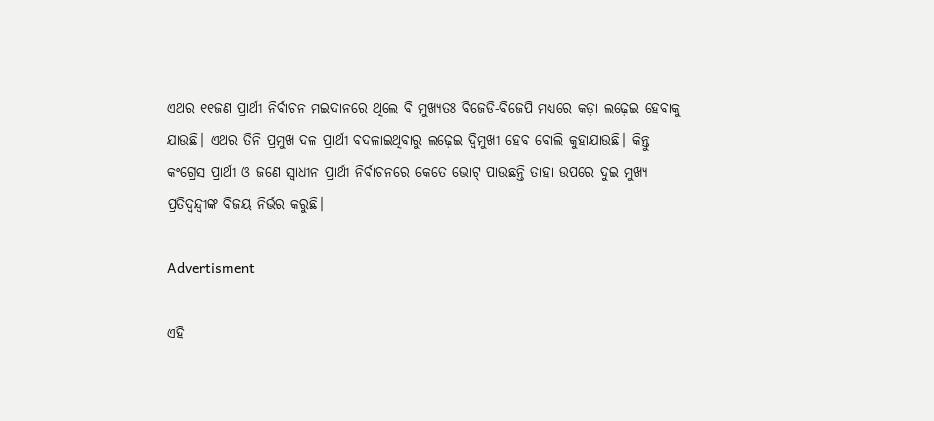ଏଥର ୧୧ଜଣ ପ୍ରାର୍ଥୀ ନିର୍ବାଚନ ମଇଦାନରେ ଥିଲେ ବି ମୁଖ୍ୟତଃ ବିଜେଡି-ବିଜେପି ମଧ୍ୟରେ କଡ଼ା ଲଢ଼େଇ ହେବାକୁ ଯାଉଛି। ଏଥର ତିନି ପ୍ରମୁଖ ଦଳ ପ୍ରାର୍ଥୀ ବଦଳାଇଥିବାରୁ ଲଢ଼େଇ ଦ୍ବିମୁଖୀ ହେବ ବୋଲି କୁହାଯାଉଛି। କିନ୍ତୁ କଂଗ୍ରେସ ପ୍ରାର୍ଥୀ ଓ ଜଣେ ସ୍ବାଧୀନ ପ୍ରାର୍ଥୀ ନିର୍ବାଚନରେ କେତେ ଭୋଟ୍ ପାଉଛନ୍ତି ତାହା ଉପରେ ଦୁଇ ମୁଖ୍ୟ ପ୍ରତିଦ୍ବନ୍ଦ୍ବୀଙ୍କ ବିଜୟ ନିର୍ଭର କରୁଛି।

Advertisment

ଏହି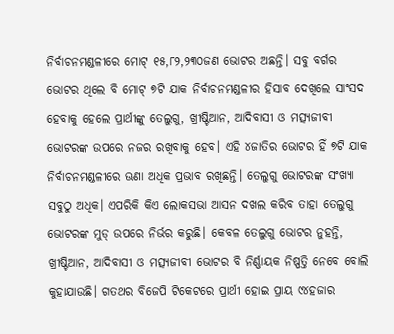ନିର୍ବାଚନମଣ୍ଡଳୀରେ ମୋଟ୍ ୧୫,୮୨,୨୩୦ଜଣ ଭୋଟର ଅଛନ୍ତି। ସବୁ ବର୍ଗର ଭୋଟର ଥିଲେ ବି ମୋଟ୍ ୭ଟି ଯାକ ନିର୍ବାଚନମଣ୍ଡଳୀର ହିସାବ ଦେଖିଲେ ସାଂସଦ ହେବାକୁ ହେଲେ ପ୍ରାର୍ଥୀଙ୍କୁ ତେଲୁଗୁ, ଖ୍ରୀଷ୍ଟିଆନ, ଆଦିବାସୀ ଓ ମତ୍ସ୍ୟଜୀବୀ ଭୋଟରଙ୍କ ଉପରେ ନଜର ରଖିବାକୁ ହେବ। ଏହି ୪ଜାତିର ଭୋଟର ହିଁ ୭ଟି ଯାକ ନିର୍ବାଚନମଣ୍ଡଳୀରେ ଊଣା ଅଧିକ ପ୍ରଭାବ ରଖିଛନ୍ତି। ତେଲୁଗୁ ଭୋଟରଙ୍କ ସଂଖ୍ୟା ସବୁଠୁ ଅଧିକ। ଏପରିକି କିଏ ଲୋକସଭା ଆସନ ଦଖଲ କରିବ ତାହା ତେଲୁଗୁ ଭୋଟରଙ୍କ ମୁଡ୍ ଉପରେ ନିର୍ଭର କରୁଛି। କେବଳ ତେଲୁଗୁ ଭୋଟର ନୁହନ୍ତି, ଖ୍ରୀଷ୍ଟିଆନ, ଆଦିବାସୀ ଓ ମତ୍ସ୍ୟଜୀବୀ ଭୋଟର ବି ନିର୍ଣ୍ଣାୟକ ନିଷ୍ପତ୍ତି ନେବେ ବୋଲି କୁହାଯାଉଛି। ଗତଥର ବିଜେପି ଟିକେଟରେ ପ୍ରାର୍ଥୀ ହୋଇ ପ୍ରାୟ ୯୪ହଜାର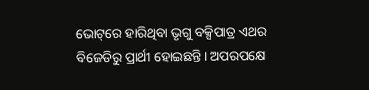ଭୋଟ୍‌ରେ ହାରିଥିବା ଭୃଗୁ ବକ୍ସିପାତ୍ର ଏଥର ବିଜେଡିରୁ ପ୍ରାର୍ଥୀ ହୋଇଛନ୍ତି। ଅପରପକ୍ଷେ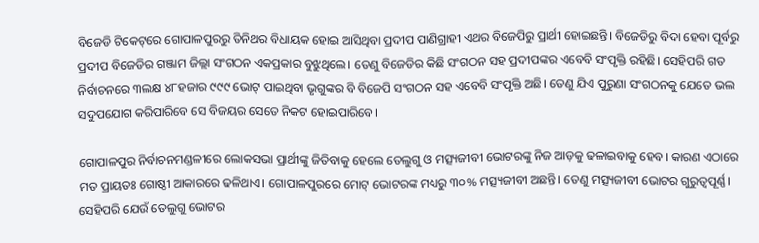ବିଜେଡି ଟିକେଟ୍‌ରେ ଗୋପାଳପୁରରୁ ତିନିଥର ବିଧାୟକ ହୋଇ ଆସିଥିବା ପ୍ରଦୀପ ପାଣିଗ୍ରାହୀ ଏଥର ବିଜେପିରୁ ପ୍ରାର୍ଥୀ ହୋଇଛନ୍ତି। ବିଜେଡିରୁ ବିଦା ହେବା ପୂର୍ବରୁ ପ୍ରଦୀପ ବିଜେଡିର ଗଞ୍ଜାମ ଜିଲ୍ଲା ସଂଗଠନ ଏକପ୍ରକାର ବୁଝୁଥିଲେ। ତେଣୁ ବିଜେଡିର କିଛି ସଂଗଠନ ସହ ପ୍ରଦୀପଙ୍କର ଏବେବି ସଂପୃକ୍ତି ରହିଛି। ସେହିପରି ଗତ ନିର୍ବାଚନରେ ୩ଲକ୍ଷ ୪୮ହଜାର ୯୯୯ ଭୋଟ୍ ପାଇଥିବା ଭୃଗୁଙ୍କର ବି ବିଜେପି ସଂଗଠନ ସହ ଏବେବି ସଂପୃକ୍ତି ଅଛି। ତେଣୁ ଯିଏ ପୁରୁଣା ସଂଗଠନକୁ ଯେତେ ଭଲ ସଦୁପଯୋଗ କରିପାରିବେ ସେ ବିଜୟର ସେତେ ନିକଟ ହୋଇପାରିବେ।

ଗୋପାଳପୁର ନିର୍ବାଚନମଣ୍ଡଳୀରେ ଲୋକସଭା ପ୍ରାର୍ଥୀଙ୍କୁ ଜିତିବାକୁ ହେଲେ ତେଲୁଗୁ ଓ ମତ୍ସ୍ୟଜୀବୀ ଭୋଟରଙ୍କୁ ନିଜ ଆଡ଼କୁ ଢଳାଇବାକୁ ହେବ। କାରଣ ଏଠାରେ ମତ ପ୍ରାୟତଃ ଗୋଷ୍ଠୀ ଆକାରରେ ଢଳିଥାଏ। ଗୋପାଳପୁରରେ ମୋଟ୍ ଭୋଟରଙ୍କ ମଧ୍ୟରୁ ୩୦% ମତ୍ସ୍ୟଜୀବୀ ଅଛନ୍ତି। ତେଣୁ ମତ୍ସ୍ୟଜୀବୀ ଭୋଟର ଗୁରୁତ୍ବପୂର୍ଣ୍ଣ। ସେହିପରି ଯେଉଁ ତେଲୁଗୁ ଭୋଟର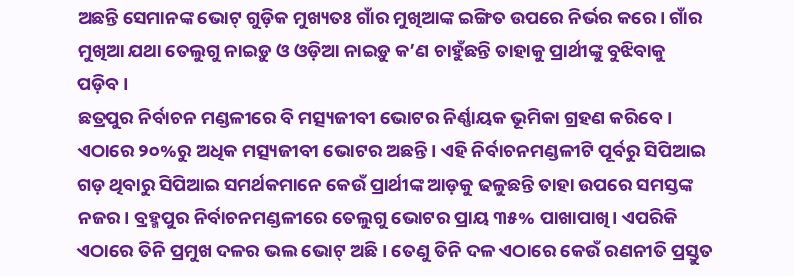ଅଛନ୍ତି ସେମାନଙ୍କ ଭୋଟ୍‌ ଗୁଡ଼ିକ ମୁଖ୍ୟତଃ ଗାଁର ମୁଖିଆଙ୍କ ଇଙ୍ଗିତ ଉପରେ ନିର୍ଭର କରେ। ଗାଁର ମୁଖିଆ ଯଥା ତେଲୁଗୁ ନାଇଡ଼ୁ ଓ ଓଡ଼ିଆ ନାଇଡ଼ୁ କ’ଣ ଚାହୁଁଛନ୍ତି ତାହାକୁ ପ୍ରାର୍ଥୀଙ୍କୁ ବୁଝିବାକୁ
ପଡ଼ିବ।
ଛତ୍ରପୁର ନିର୍ବାଚନ ମଣ୍ଡଳୀରେ ବି ମତ୍ସ୍ୟଜୀବୀ ଭୋଟର ନିର୍ଣ୍ଣାୟକ ଭୂମିକା ଗ୍ରହଣ କରିବେ। ଏଠାରେ ୨୦%ରୁ ଅଧିକ ମତ୍ସ୍ୟଜୀବୀ ଭୋଟର ଅଛନ୍ତି। ଏହି ନିର୍ବାଚନମଣ୍ଡଳୀଟି ପୂର୍ବରୁ ସିପିଆଇ ଗଡ଼ ଥିବାରୁ ସିପିଆଇ ସମର୍ଥକମାନେ କେଉଁ ପ୍ରାର୍ଥୀଙ୍କ ଆଡ଼କୁ ଢଳୁଛନ୍ତି ତାହା ଉପରେ ସମସ୍ତଙ୍କ ନଜର। ବ୍ରହ୍ମପୁର ନିର୍ବାଚନମଣ୍ଡଳୀରେ ତେଲୁଗୁ ଭୋଟର ପ୍ରାୟ ୩୫% ପାଖାପାଖି। ଏପରିକି ଏଠାରେ ତିନି ପ୍ରମୁଖ ଦଳର ଭଲ ଭୋଟ୍ ଅଛି। ତେଣୁ ତିନି ଦଳ ଏଠାରେ କେଉଁ ରଣନୀତି ପ୍ରସ୍ତୁତ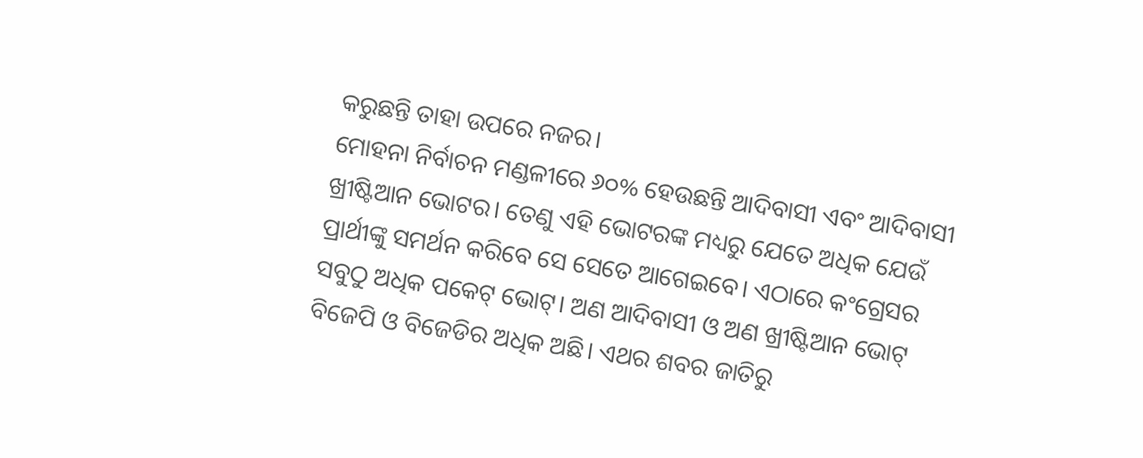କରୁଛନ୍ତି ତାହା ଉପରେ ନଜର।
ମୋହନା ନିର୍ବାଚନ ମଣ୍ଡଳୀରେ ୬୦% ହେଉଛନ୍ତି ଆଦିବାସୀ ଏବଂ ଆଦିବାସୀ ଖ୍ରୀଷ୍ଟିଆନ ଭୋଟର। ତେଣୁ ଏହି ଭୋଟରଙ୍କ ମଧ୍ୟରୁ ଯେତେ ଅଧିକ ଯେଉଁ ପ୍ରାର୍ଥୀଙ୍କୁ ସମର୍ଥନ କରିବେ ସେ ସେତେ ଆଗେଇବେ। ଏଠାରେ କଂଗ୍ରେସର ସବୁଠୁ ଅଧିକ ପକେଟ୍ ଭୋଟ୍। ଅଣ ଆଦିବାସୀ ଓ ଅଣ ଖ୍ରୀଷ୍ଟିଆନ ଭୋଟ୍ ବିଜେପି ଓ ବିଜେଡିର ଅଧିକ ଅଛି। ଏଥର ଶବର ଜାତିରୁ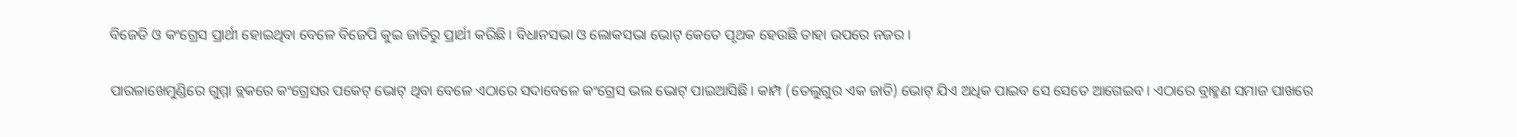ବିଜେଡି ଓ କଂଗ୍ରେସ ପ୍ରାର୍ଥୀ ହୋଇଥିବା ବେଳେ ବିଜେପି କୁଇ ଜାତିରୁ ପ୍ରାର୍ଥୀ କରିଛି। ବିଧାନସଭା ଓ ଲୋକସଭା ଭୋଟ୍ କେତେ ପୃଥକ ହେଉଛି ତାହା ଉପରେ ନଜର।

ପାରଳାଖେମୁଣ୍ଡିରେ ଗୁମ୍ମା ବ୍ଲକରେ କଂଗ୍ରେସର ପକେଟ୍ ଭୋଟ୍ ଥିବା ବେଳେ ଏଠାରେ ସଦାବେଳେ କଂଗ୍ରେସ ଭଲ ଭୋଟ୍ ପାଇଆସିଛି। କାମ୍ପ (ତେଲୁଗୁର ଏକ ଜାତି) ଭୋଟ୍ ଯିଏ ଅଧିକ ପାଇବ ସେ ସେତେ ଆଗେଇବ। ଏଠାରେ ବ୍ରାହ୍ମଣ ସମାଜ ପାଖରେ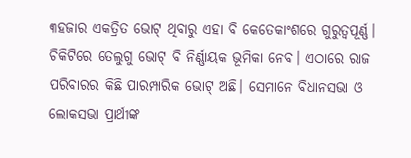୩ହଜାର ଏକତ୍ରିତ ଭୋଟ୍ ଥିବାରୁ ଏହା ବି କେତେକାଂଶରେ ଗୁରୁତ୍ବପୂର୍ଣ୍ଣ।
ଚିକିଟିରେ ତେଲୁଗୁ ଭୋଟ୍ ବି ନିର୍ଣ୍ଣାୟକ ଭୂମିକା ନେବ। ଏଠାରେ ରାଜ ପରିବାରର କିଛି ପାରମ୍ପାରିକ ଭୋଟ୍ ଅଛି। ସେମାନେ ବିଧାନସଭା ଓ ଲୋକସଭା ପ୍ରାର୍ଥୀଙ୍କ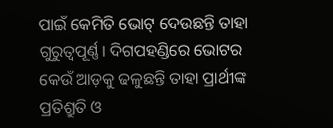ପାଇଁ କେମିତି ଭୋଟ୍ ଦେଉଛନ୍ତି ତାହା ଗୁରୁତ୍ବପୂର୍ଣ୍ଣ। ଦିଗପହଣ୍ଡିରେ ଭୋଟର କେଉଁ ଆଡ଼କୁ ଢଳୁଛନ୍ତି ତାହା ପ୍ରାର୍ଥୀଙ୍କ ପ୍ରତିଶ୍ରୁତି ଓ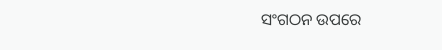ସଂଗଠନ ଉପରେ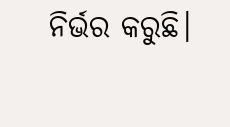ନିର୍ଭର କରୁଛି।